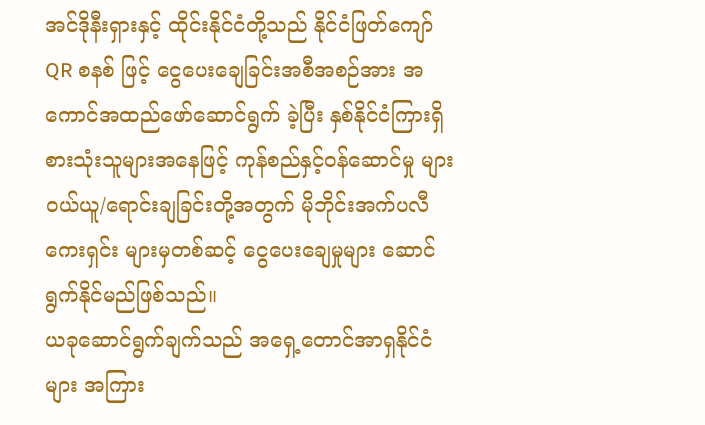အင်ဒိုနီးရှားနှင့် ထိုင်းနိုင်ငံတို့သည် နိုင်ငံဖြတ်ကျော် QR စနစ် ဖြင့် ငွေပေးချေခြင်းအစီအစဉ်အား အကောင်အထည်ဖော်ဆောင်ရွက် ခဲ့ပြီး နှစ်နိုင်ငံကြားရှိ စားသုံးသူများအနေဖြင့် ကုန်စည်နှင့်ဝန်ဆောင်မှု များ ဝယ်ယူ/ရောင်းချခြင်းတို့အတွက် မိုဘိုင်းအက်ပလီကေးရှင်း များမှတစ်ဆင့် ငွေပေးချေမှုများ ဆောင်ရွက်နိုင်မည်ဖြစ်သည်။
ယခုဆောင်ရွက်ချက်သည် အရှေ့တောင်အာရှနိုင်ငံများ အကြား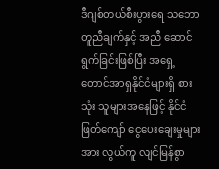ဒီဂျစ်တယ်စီးပွားရေ သဘောတူညီချက်နှင့် အညီ ဆောင်ရွက်ခြင်းဖြစ်ပြီး အရှေ့တောင်အာရှနိုင်ငံများရှိ စားသုံး သူများအနေဖြင့် နိုင်ငံဖြတ်ကျော် ငွေပေးချေးမှုများအား လွယ်ကူ လျင်မြန်စွာ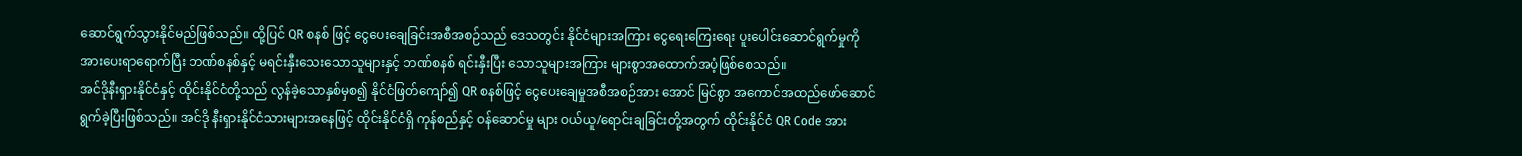ဆောင်ရွက်သွားနိုင်မည်ဖြစ်သည်။ ထို့ပြင် QR စနစ် ဖြင့် ငွေပေးချေခြင်းအစီအစဉ်သည် ဒေသတွင်း နိုင်ငံများအကြား ငွေရေးကြေးရေး ပူးပေါင်းဆောင်ရွက်မှုကို အားပေးရာရောက်ပြီး ဘဏ်စနစ်နှင့် မရင်းနှီးသေးသောသူများနှင့် ဘဏ်စနစ် ရင်းနှီးပြီး သောသူများအကြား များစွာအထောက်အပံ့ဖြစ်စေသည်။
အင်ဒိုနီးရှားနိုင်ငံနှင့် ထိုင်းနိုင်ငံတို့သည် လွန်ခဲ့သောနှစ်မှစ၍ နိုင်ငံဖြတ်ကျော်၍ QR စနစ်ဖြင့် ငွေပေးချေမှုအစီအစဉ်အား အောင် မြင်စွာ အကောင်အထည်ဖော်ဆောင်ရွက်ခဲ့ပြီးဖြစ်သည်။ အင်ဒို နီးရှားနိုင်ငံသားများအနေဖြင့် ထိုင်းနိုင်ငံရှိ ကုန်စည်နှင့် ဝန်ဆောင်မှု များ ဝယ်ယူ/ရောင်းချခြင်းတို့အတွက် ထိုင်းနိုင်ငံ QR Code အား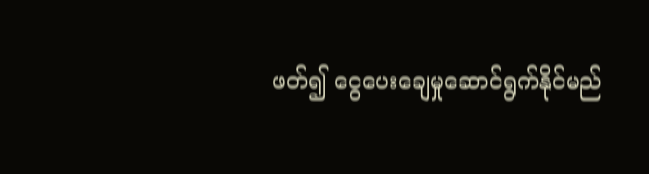ဖတ်၍ ငွေပေးချေမှုဆောင်ရွက်နိုင်မည်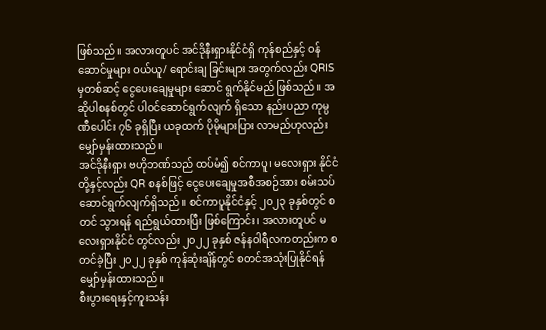ဖြစ်သည်။ အလားတူပင် အင်ဒိုနီးရှားနိုင်ငံရှိ ကုန်စည်နှင့် ဝန်ဆောင်မှုများ ဝယ်ယူ/ ရောင်းချ ခြင်းများ အတွက်လည်း QRIS မှတစ်ဆင့် ငွေပေးချေမှုများ ဆောင် ရွက်နိုင်မည် ဖြစ်သည်။ အဆိုပါစနစ်တွင် ပါဝင်ဆောင်ရွက်လျက် ရှိသော နည်းပညာ ကုမ္ပဏီပေါင်း ၇၆ ခုရှိပြီး ယခုထက် ပိုမိုများပြား လာမည်ဟုလည်း မျှော်မှန်းထားသည်။
အင်ဒိုနီးရှား ဗဟိုဘဏ်သည် ထပ်မံ၍ စင်ကာပူ၊ မလေးရှား နိုင်ငံတို့နှင့်လည်း QR စနစ်ဖြင့် ငွေပေးချေမှုအစီအစဉ်အား စမ်းသပ် ဆောင်ရွက်လျက်ရှိသည်။ စင်ကာပူနိုင်ငံနှင့် ၂၀၂၃ ခုနှစ်တွင် စတင် သွားရန် ရည်ရွယ်ထားပြီး ဖြစ်ကြောင်း၊ အလားတူပင် မလေးရှားနိုင်ငံ တွင်လည်း ၂၀၂၂ ခုနှစ် ဇန်နဝါရီလကတည်းက စတင်ခဲ့ပြီး ၂၀၂၂ ခုနှစ် ကုန်ဆုံးချိန်တွင် စတင်အသုံးပြုနိုင်ရန် မျှော်မှန်းထားသည်။
စီးပွားရေးနှင့်ကူးသန်း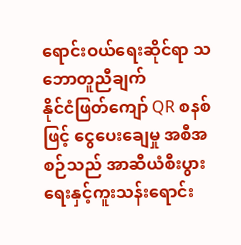ရောင်းဝယ်ရေးဆိုင်ရာ သဘောတူညီချက်
နိုင်ငံဖြတ်ကျော် QR စနစ်ဖြင့် ငွေပေးချေမှု အစီအစဉ်သည် အာဆီယံစီးပွားရေးနှင့်ကူးသန်းရောင်း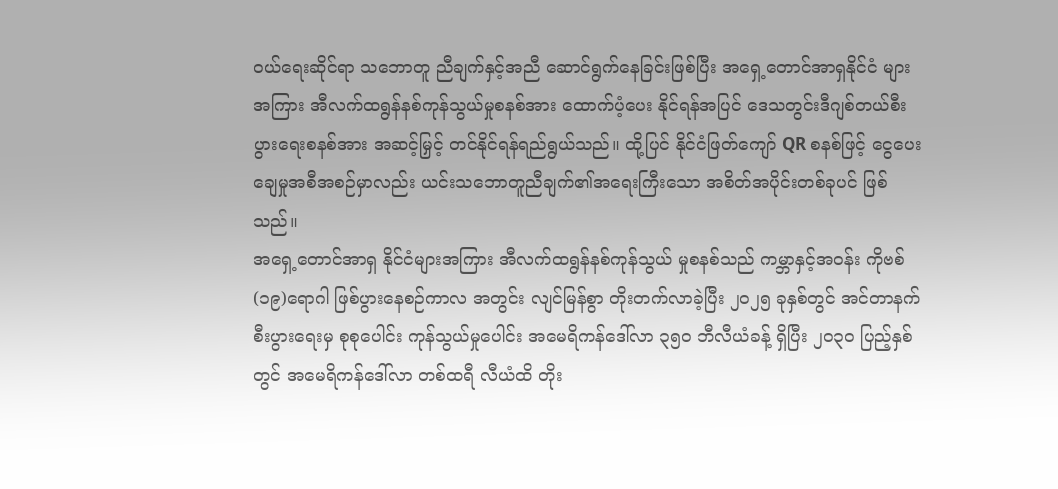ဝယ်ရေးဆိုင်ရာ သဘောတူ ညီချက်နှင့်အညီ ဆောင်ရွက်နေခြင်းဖြစ်ပြီး အရှေ့တောင်အာရှနိုင်ငံ များအကြား အီလက်ထရွန်နစ်ကုန်သွယ်မှုစနစ်အား ထောက်ပံ့ပေး နိုင်ရန်အပြင် ဒေသတွင်းဒီဂျစ်တယ်စီးပွားရေးစနစ်အား အဆင့်မြှင့် တင်နိုင်ရန်ရည်ရွယ်သည်။ ထို့ပြင် နိုင်ငံဖြတ်ကျော် QR စနစ်ဖြင့် ငွေပေး ချေမှုအစီအစဉ်မှာလည်း ယင်းသဘောတူညီချက်၏အရေးကြီးသော အစိတ်အပိုင်းတစ်ခုပင် ဖြစ်သည်။
အရှေ့တောင်အာရှ နိုင်ငံများအကြား အီလက်ထရွန်နစ်ကုန်သွယ် မှုစနစ်သည် ကမ္ဘာနှင့်အဝန်း ကိုဗစ်(၁၉)ရောဂါ ဖြစ်ပွားနေစဉ်ကာလ အတွင်း လျင်မြန်စွာ တိုးတက်လာခဲ့ပြီး ၂၀၂၅ ခုနှစ်တွင် အင်တာနက် စီးပွားရေးမှ စုစုပေါင်း ကုန်သွယ်မှုပေါင်း အမေရိကန်ဒေါ်လာ ၃၅၀ ဘီလီယံခန့် ရှိပြီး ၂၀၃၀ ပြည့်နှစ်တွင် အမေရိကန်ဒေါ်လာ တစ်ထရီ လီယံထိ တိုး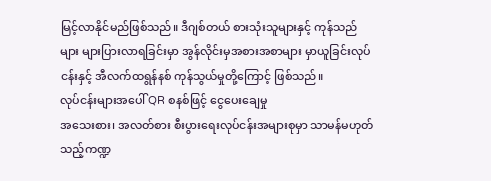မြင့်လာနိုင်မည်ဖြစ်သည်။ ဒီဂျစ်တယ် စားသုံးသူများနှင့် ကုန်သည်များ များပြားလာရခြင်းမှာ အွန်လိုင်းမှအစားအစာများ မှာယူခြင်းလုပ်ငန်းနှင့် အီလက်ထရွန်နစ် ကုန်သွယ်မှုတို့ကြောင့် ဖြစ်သည်။
လုပ်ငန်းများအပေါ် QR စနစ်ဖြင့် ငွေပေးချေမှု
အသေးစား၊ အလတ်စား စီးပွားရေးလုပ်ငန်းအများစုမှာ သာမန်မဟုတ်သည့်ကဏ္ဍ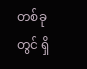တစ်ခုတွင် ရှိ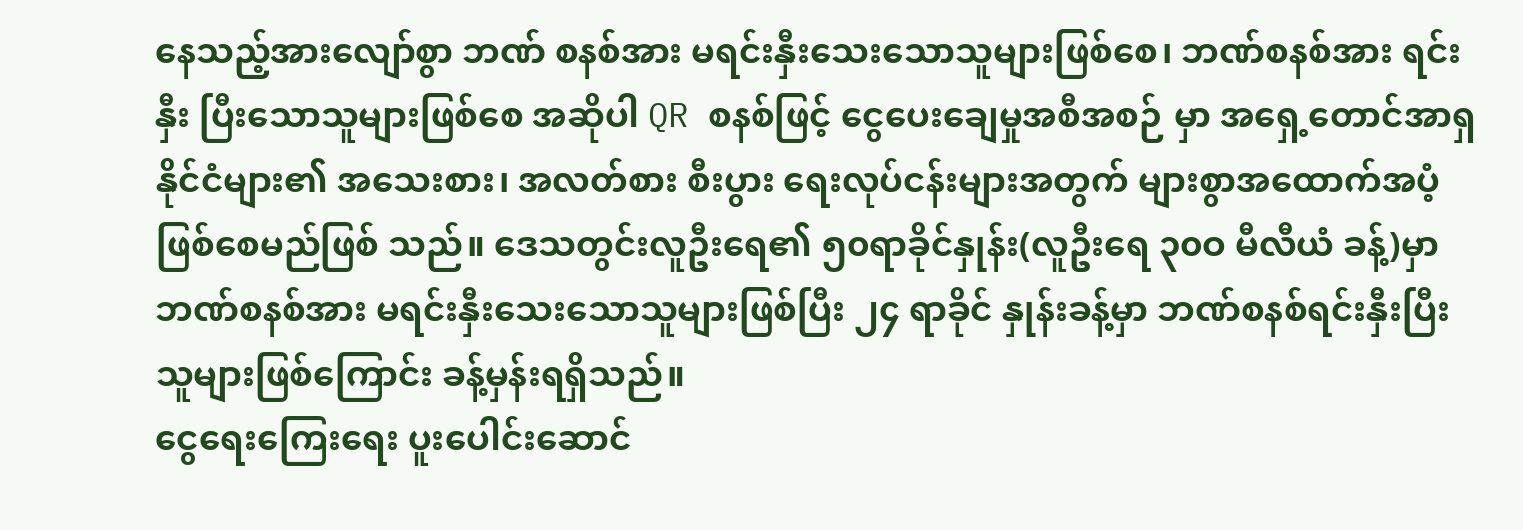နေသည့်အားလျော်စွာ ဘဏ် စနစ်အား မရင်းနှီးသေးသောသူများဖြစ်စေ၊ ဘဏ်စနစ်အား ရင်းနှီး ပြီးသောသူများဖြစ်စေ အဆိုပါ QR စနစ်ဖြင့် ငွေပေးချေမှုအစီအစဉ် မှာ အရှေ့တောင်အာရှနိုင်ငံများ၏ အသေးစား၊ အလတ်စား စီးပွား ရေးလုပ်ငန်းများအတွက် များစွာအထောက်အပံ့ဖြစ်စေမည်ဖြစ် သည်။ ဒေသတွင်းလူဦးရေ၏ ၅၀ရာခိုင်နှုန်း(လူဦးရေ ၃၀ဝ မီလီယံ ခန့်)မှာ ဘဏ်စနစ်အား မရင်းနှီးသေးသောသူများဖြစ်ပြီး ၂၄ ရာခိုင် နှုန်းခန့်မှာ ဘဏ်စနစ်ရင်းနှီးပြီးသူများဖြစ်ကြောင်း ခန့်မှန်းရရှိသည်။
ငွေရေးကြေးရေး ပူးပေါင်းဆောင်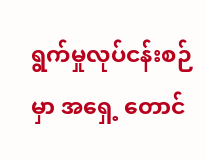ရွက်မှုလုပ်ငန်းစဉ်မှာ အရှေ့ တောင်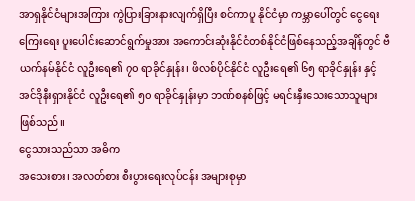အာရှနိုင်ငံများအကြား ကွဲပြားခြားနားလျက်ရှိပြီး စင်ကာပူ နိုင်ငံမှာ ကမ္ဘာပေါ်တွင် ငွေရေးကြေးရေး ပူးပေါင်းဆောင်ရွက်မှုအား အကောင်းဆုံးနိုင်ငံတစ်နိုင်ငံဖြစ်နေသည့်အချိန်တွင် ဗီယက်နမ်နိုင်ငံ လူဦးရေ၏ ၇၀ ရာခိုင်နှုန်း၊ ဖိလစ်ပိုင်နိုင်ငံ လူဦးရေ၏ ၆၅ ရာခိုင်နှုန်း နှင့် အင်ဒိုနီးရှားနိုင်ငံ လူဦးရေ၏ ၅၀ ရာခိုင်နှုန်းမှာ ဘဏ်စနစ်ဖြင့် မရင်းနှီးသေးသောသူများဖြစ်သည်။
ငွေသားသည်သာ အဓိက
အသေးစား၊ အလတ်စား စီးပွားရေးလုပ်ငန်း အများစုမှာ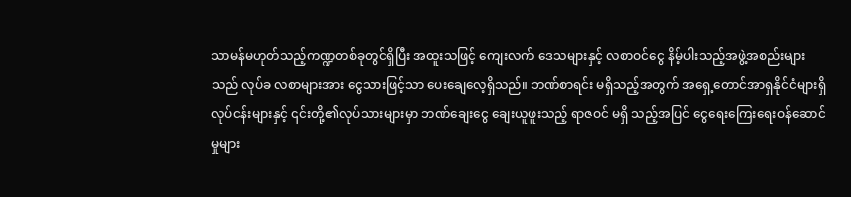သာမန်မဟုတ်သည့်ကဏ္ဍတစ်ခုတွင်ရှိပြီး အထူးသဖြင့် ကျေးလက် ဒေသများနှင့် လစာဝင်ငွေ နိမ့်ပါးသည့်အဖွဲ့အစည်းများသည် လုပ်ခ လစာများအား ငွေသားဖြင့်သာ ပေးချေလေ့ရှိသည်။ ဘဏ်စာရင်း မရှိသည့်အတွက် အရှေ့တောင်အာရှနိုင်ငံများရှိ လုပ်ငန်းများနှင့် ၎င်းတို့၏လုပ်သားများမှာ ဘဏ်ချေးငွေ ချေးယူဖူးသည့် ရာဇဝင် မရှိ သည့်အပြင် ငွေရေးကြေးရေးဝန်ဆောင်မှုများ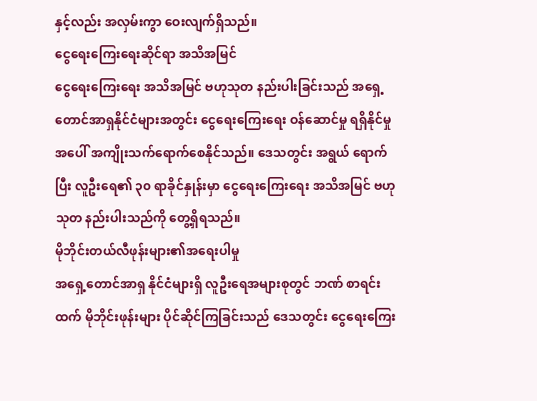နှင့်လည်း အလှမ်းကွာ ဝေးလျက်ရှိသည်။
ငွေရေးကြေးရေးဆိုင်ရာ အသိအမြင်
ငွေရေးကြေးရေး အသိအမြင် ဗဟုသုတ နည်းပါးခြင်းသည် အရှေ့တောင်အာရှနိုင်ငံများအတွင်း ငွေရေးကြေးရေး ဝန်ဆောင်မှု ရရှိနိုင်မှုအပေါ် အကျိုးသက်ရောက်စေနိုင်သည်။ ဒေသတွင်း အရွယ် ရောက်ပြီး လူဦးရေ၏ ၃၀ ရာခိုင်နှုန်းမှာ ငွေရေးကြေးရေး အသိအမြင် ဗဟုသုတ နည်းပါးသည်ကို တွေ့ရှိရသည်။
မိုဘိုင်းတယ်လီဖုန်းများ၏အရေးပါမှု
အရှေ့တောင်အာရှ နိုင်ငံများရှိ လူဦးရေအများစုတွင် ဘဏ် စာရင်းထက် မိုဘိုင်းဖုန်းများ ပိုင်ဆိုင်ကြခြင်းသည် ဒေသတွင်း ငွေရေးကြေး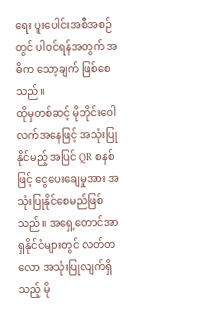ရေး ပူးပေါင်းအစီအစဉ်တွင် ပါဝင်ရန်အတွက် အဓိက သော့ချက် ဖြစ်စေသည်။
ထိုမှတစ်ဆင့် မိုဘိုင်းဝေါလက်အနေဖြင့် အသုံးပြုနိုင်မည့် အပြင် QR စနစ်ဖြင့် ငွေပေးချေမှုအား အသုံးပြုနိုင်စေမည်ဖြစ်သည်။ အရှေ့တောင်အာရှနိုင်ငံများတွင် လတ်တလော အသုံးပြုလျက်ရှိ သည့် မို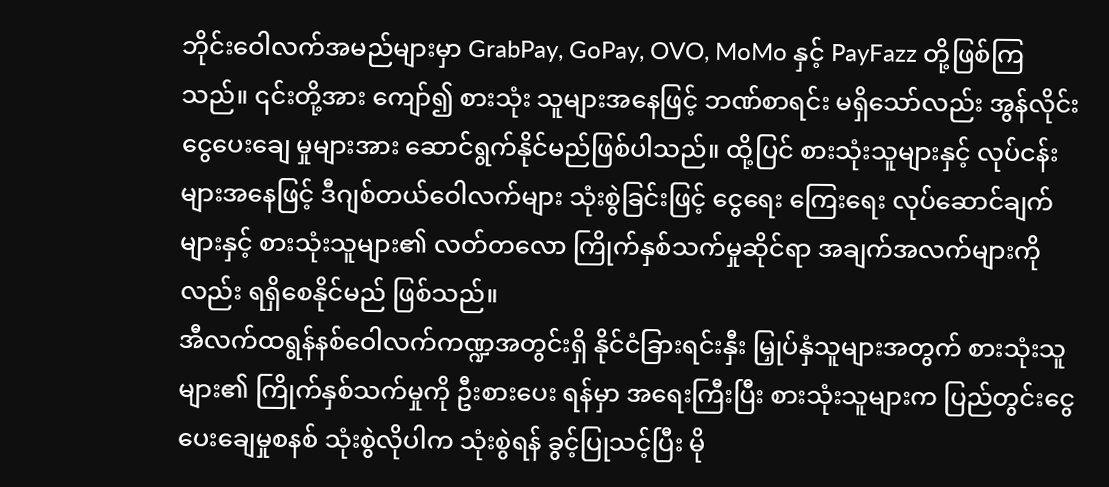ဘိုင်းဝေါလက်အမည်များမှာ GrabPay, GoPay, OVO, MoMo နှင့် PayFazz တို့ဖြစ်ကြသည်။ ၎င်းတို့အား ကျော်၍ စားသုံး သူများအနေဖြင့် ဘဏ်စာရင်း မရှိသော်လည်း အွန်လိုင်း ငွေပေးချေ မှုများအား ဆောင်ရွက်နိုင်မည်ဖြစ်ပါသည်။ ထို့ပြင် စားသုံးသူများနှင့် လုပ်ငန်းများအနေဖြင့် ဒီဂျစ်တယ်ဝေါလက်များ သုံးစွဲခြင်းဖြင့် ငွေရေး ကြေးရေး လုပ်ဆောင်ချက်များနှင့် စားသုံးသူများ၏ လတ်တလော ကြိုက်နှစ်သက်မှုဆိုင်ရာ အချက်အလက်များကိုလည်း ရရှိစေနိုင်မည် ဖြစ်သည်။
အီလက်ထရွန်နစ်ဝေါလက်ကဏ္ဍအတွင်းရှိ နိုင်ငံခြားရင်းနှီး မြှုပ်နှံသူများအတွက် စားသုံးသူများ၏ ကြိုက်နှစ်သက်မှုကို ဦးစားပေး ရန်မှာ အရေးကြီးပြီး စားသုံးသူများက ပြည်တွင်းငွေပေးချေမှုစနစ် သုံးစွဲလိုပါက သုံးစွဲရန် ခွင့်ပြုသင့်ပြီး မို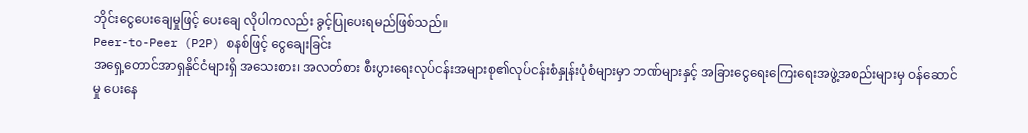ဘိုင်းငွေပေးချေမှုဖြင့် ပေးချေ လိုပါကလည်း ခွင့်ပြုပေးရမည်ဖြစ်သည်။
Peer-to-Peer (P2P) စနစ်ဖြင့် ငွေချေးခြင်း
အရှေ့တောင်အာရှနိုင်ငံများရှိ အသေးစား၊ အလတ်စား စီးပွားရေးလုပ်ငန်းအများစု၏လုပ်ငန်းစံနှုန်းပုံစံများမှာ ဘဏ်များနှင့် အခြားငွေရေးကြေးရေးအဖွဲ့အစည်းများမှ ဝန်ဆောင်မှု ပေးနေ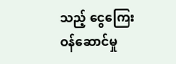သည့် ငွေကြေးဝန်ဆောင်မှု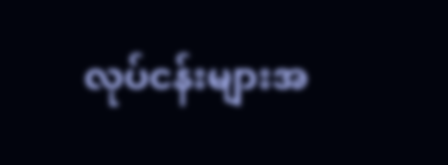လုပ်ငန်းများအ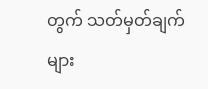တွက် သတ်မှတ်ချက်များ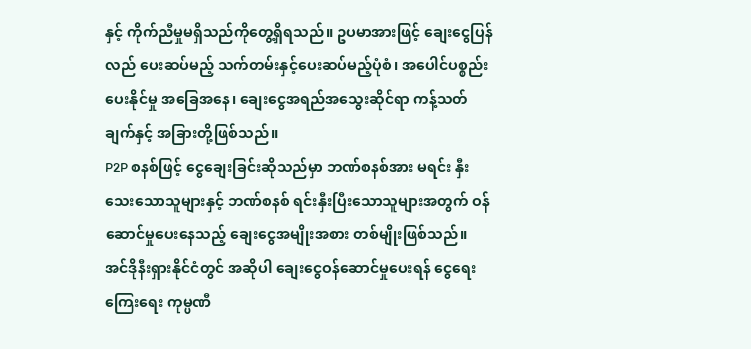နှင့် ကိုက်ညီမှုမရှိသည်ကိုတွေ့ရှိရသည်။ ဥပမာအားဖြင့် ချေးငွေပြန်လည် ပေးဆပ်မည့် သက်တမ်းနှင့်ပေးဆပ်မည့်ပုံစံ၊ အပေါင်ပစ္စည်းပေးနိုင်မှု အခြေအနေ၊ ချေးငွေအရည်အသွေးဆိုင်ရာ ကန့်သတ်ချက်နှင့် အခြားတို့ဖြစ်သည်။
P2P စနစ်ဖြင့် ငွေချေးခြင်းဆိုသည်မှာ ဘဏ်စနစ်အား မရင်း နှီးသေးသောသူများနှင့် ဘဏ်စနစ် ရင်းနှီးပြီးသောသူများအတွက် ဝန်ဆောင်မှုပေးနေသည့် ချေးငွေအမျိုးအစား တစ်မျိုးဖြစ်သည်။ အင်ဒိုနီးရှားနိုင်ငံတွင် အဆိုပါ ချေးငွေဝန်ဆောင်မှုပေးရန် ငွေရေး ကြေးရေး ကုမ္ပဏီ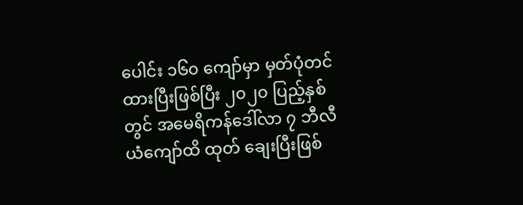ပေါင်း ၁၆၀ ကျော်မှာ မှတ်ပုံတင်ထားပြီးဖြစ်ပြီး ၂၀၂၀ ပြည့်နှစ်တွင် အမေရိကန်ဒေါ်လာ ၇ ဘီလီယံကျော်ထိ ထုတ် ချေးပြီးဖြစ်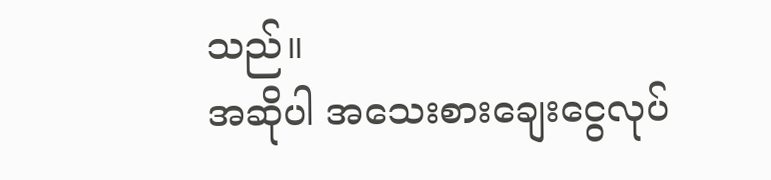သည်။
အဆိုပါ အသေးစားချေးငွေလုပ်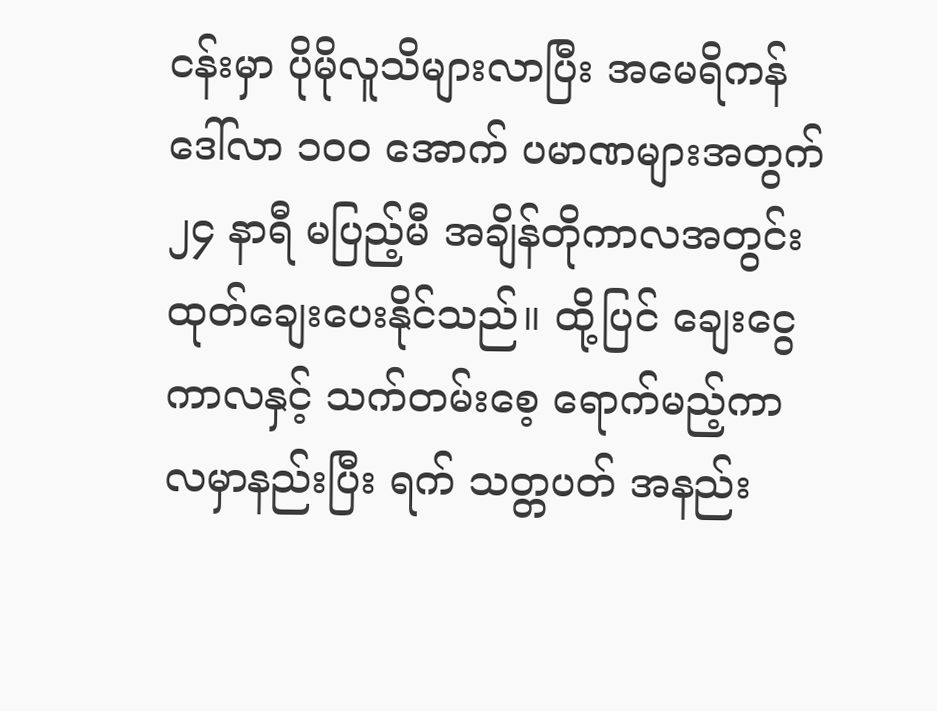ငန်းမှာ ပိုမိုလူသိများလာပြီး အမေရိကန်ဒေါ်လာ ၁၀ဝ အောက် ပမာဏများအတွက် ၂၄ နာရီ မပြည့်မီ အချိန်တိုကာလအတွင်း ထုတ်ချေးပေးနိုင်သည်။ ထို့ပြင် ချေးငွေကာလနှင့် သက်တမ်းစေ့ ရောက်မည့်ကာလမှာနည်းပြီး ရက် သတ္တပတ် အနည်း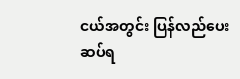ငယ်အတွင်း ပြန်လည်ပေးဆပ်ရ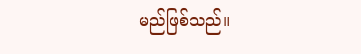မည်ဖြစ်သည်။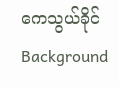ကေသွယ်ခိုင်
Background